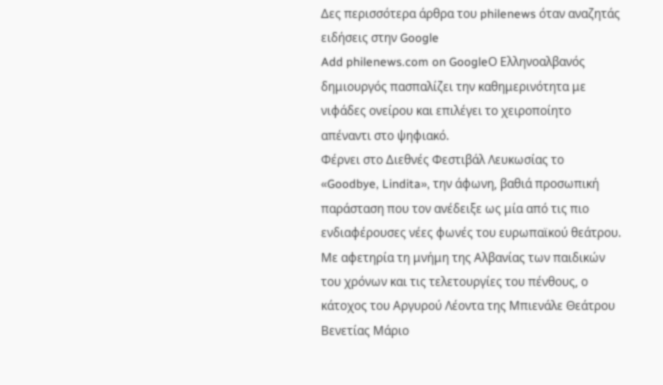Δες περισσότερα άρθρα του philenews όταν αναζητάς ειδήσεις στην Google
Add philenews.com on GoogleΟ Ελληνοαλβανός δημιουργός πασπαλίζει την καθημερινότητα με νιφάδες ονείρου και επιλέγει το χειροποίητο απέναντι στο ψηφιακό.
Φέρνει στο Διεθνές Φεστιβάλ Λευκωσίας το «Goodbye, Lindita», την άφωνη, βαθιά προσωπική παράσταση που τον ανέδειξε ως μία από τις πιο ενδιαφέρουσες νέες φωνές του ευρωπαϊκού θεάτρου. Με αφετηρία τη μνήμη της Αλβανίας των παιδικών του χρόνων και τις τελετουργίες του πένθους, ο κάτοχος του Αργυρού Λέοντα της Μπιενάλε Θεάτρου Βενετίας Μάριο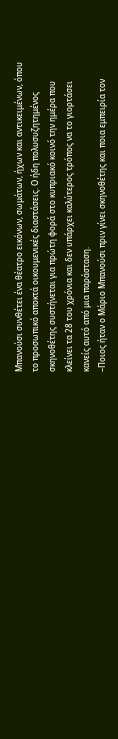Μπανούσι συνθέτει ένα θέατρο εικόνων, σωμάτων, ήχων και αντικειμένων, όπου το προσωπικό αποκτά οικουμενικές διαστάσεις. Ο ήδη πολυσυζητημένος σκηνοθέτης συστήνεται για πρώτη φορά στο κυπριακό κοινό την ημέρα που κλείνει τα 28 του χρόνια και δεν υπάρχει καλύτερος τρόπος να το γιορτάσει κανείς αυτό από μια παράσταση.
–Ποιος ήταν ο Μάριο Μπανούσι πριν γίνει σκηνοθέτης και ποια εμπειρία τον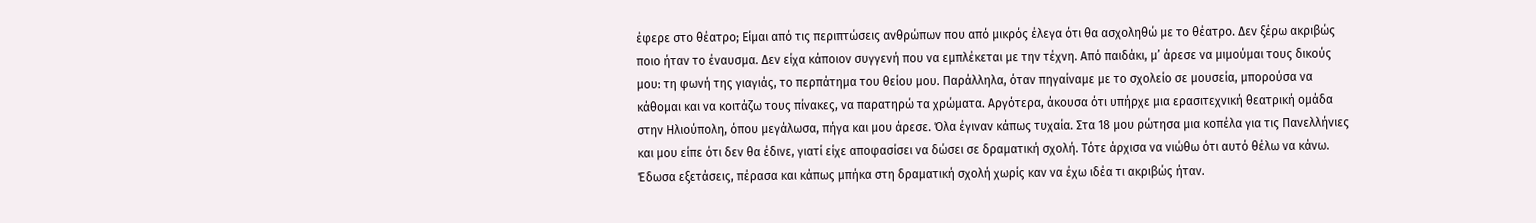έφερε στο θέατρο; Είμαι από τις περιπτώσεις ανθρώπων που από μικρός έλεγα ότι θα ασχοληθώ με το θέατρο. Δεν ξέρω ακριβώς ποιο ήταν το έναυσμα. Δεν είχα κάποιον συγγενή που να εμπλέκεται με την τέχνη. Από παιδάκι, μ’ άρεσε να μιμούμαι τους δικούς μου: τη φωνή της γιαγιάς, το περπάτημα του θείου μου. Παράλληλα, όταν πηγαίναμε με το σχολείο σε μουσεία, μπορούσα να κάθομαι και να κοιτάζω τους πίνακες, να παρατηρώ τα χρώματα. Αργότερα, άκουσα ότι υπήρχε μια ερασιτεχνική θεατρική ομάδα στην Ηλιούπολη, όπου μεγάλωσα, πήγα και μου άρεσε. Όλα έγιναν κάπως τυχαία. Στα 18 μου ρώτησα μια κοπέλα για τις Πανελλήνιες και μου είπε ότι δεν θα έδινε, γιατί είχε αποφασίσει να δώσει σε δραματική σχολή. Τότε άρχισα να νιώθω ότι αυτό θέλω να κάνω. Έδωσα εξετάσεις, πέρασα και κάπως μπήκα στη δραματική σχολή χωρίς καν να έχω ιδέα τι ακριβώς ήταν.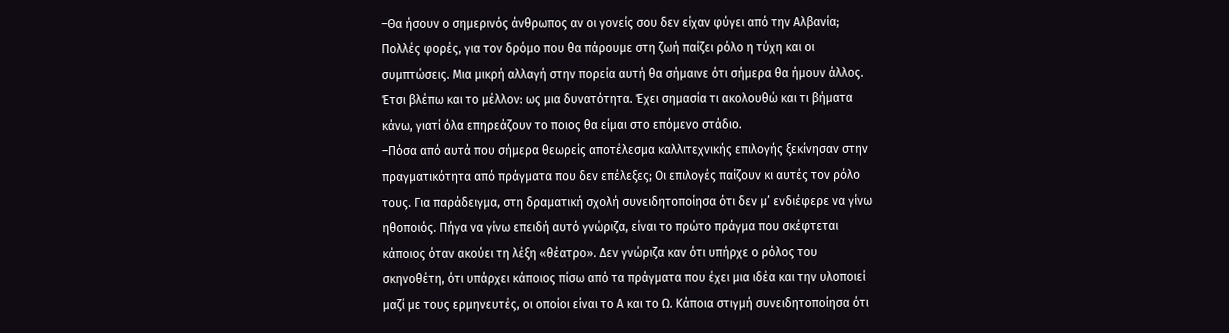–Θα ήσουν ο σημερινός άνθρωπος αν οι γονείς σου δεν είχαν φύγει από την Αλβανία; Πολλές φορές, για τον δρόμο που θα πάρουμε στη ζωή παίζει ρόλο η τύχη και οι συμπτώσεις. Μια μικρή αλλαγή στην πορεία αυτή θα σήμαινε ότι σήμερα θα ήμουν άλλος. Έτσι βλέπω και το μέλλον: ως μια δυνατότητα. Έχει σημασία τι ακολουθώ και τι βήματα κάνω, γιατί όλα επηρεάζουν το ποιος θα είμαι στο επόμενο στάδιο.
–Πόσα από αυτά που σήμερα θεωρείς αποτέλεσμα καλλιτεχνικής επιλογής ξεκίνησαν στην πραγματικότητα από πράγματα που δεν επέλεξες; Οι επιλογές παίζουν κι αυτές τον ρόλο τους. Για παράδειγμα, στη δραματική σχολή συνειδητοποίησα ότι δεν μ’ ενδιέφερε να γίνω ηθοποιός. Πήγα να γίνω επειδή αυτό γνώριζα, είναι το πρώτο πράγμα που σκέφτεται κάποιος όταν ακούει τη λέξη «θέατρο». Δεν γνώριζα καν ότι υπήρχε ο ρόλος του σκηνοθέτη, ότι υπάρχει κάποιος πίσω από τα πράγματα που έχει μια ιδέα και την υλοποιεί μαζί με τους ερμηνευτές, οι οποίοι είναι το Α και το Ω. Κάποια στιγμή συνειδητοποίησα ότι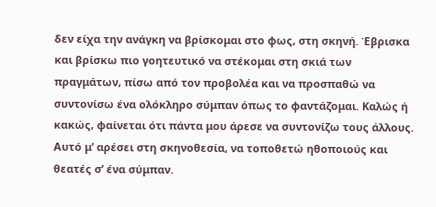δεν είχα την ανάγκη να βρίσκομαι στο φως, στη σκηνή. Έβρισκα και βρίσκω πιο γοητευτικό να στέκομαι στη σκιά των πραγμάτων, πίσω από τον προβολέα και να προσπαθώ να συντονίσω ένα ολόκληρο σύμπαν όπως το φαντάζομαι. Καλώς ή κακώς, φαίνεται ότι πάντα μου άρεσε να συντονίζω τους άλλους. Αυτό μ’ αρέσει στη σκηνοθεσία, να τοποθετώ ηθοποιούς και θεατές σ’ ένα σύμπαν.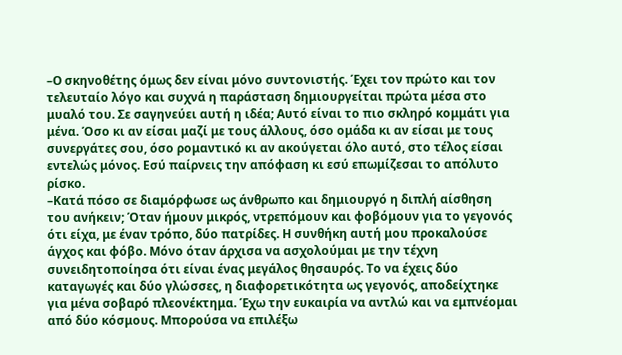–Ο σκηνοθέτης όμως δεν είναι μόνο συντονιστής. Έχει τον πρώτο και τον τελευταίο λόγο και συχνά η παράσταση δημιουργείται πρώτα μέσα στο μυαλό του. Σε σαγηνεύει αυτή η ιδέα; Αυτό είναι το πιο σκληρό κομμάτι για μένα. Όσο κι αν είσαι μαζί με τους άλλους, όσο ομάδα κι αν είσαι με τους συνεργάτες σου, όσο ρομαντικό κι αν ακούγεται όλο αυτό, στο τέλος είσαι εντελώς μόνος. Εσύ παίρνεις την απόφαση κι εσύ επωμίζεσαι το απόλυτο ρίσκο.
–Κατά πόσο σε διαμόρφωσε ως άνθρωπο και δημιουργό η διπλή αίσθηση του ανήκειν; Όταν ήμουν μικρός, ντρεπόμουν και φοβόμουν για το γεγονός ότι είχα, με έναν τρόπο, δύο πατρίδες. Η συνθήκη αυτή μου προκαλούσε άγχος και φόβο. Μόνο όταν άρχισα να ασχολούμαι με την τέχνη συνειδητοποίησα ότι είναι ένας μεγάλος θησαυρός. Το να έχεις δύο καταγωγές και δύο γλώσσες, η διαφορετικότητα ως γεγονός, αποδείχτηκε για μένα σοβαρό πλεονέκτημα. Έχω την ευκαιρία να αντλώ και να εμπνέομαι από δύο κόσμους. Μπορούσα να επιλέξω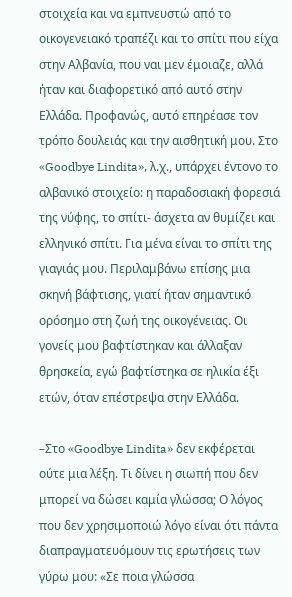στοιχεία και να εμπνευστώ από το οικογενειακό τραπέζι και το σπίτι που είχα στην Αλβανία, που ναι μεν έμοιαζε, αλλά ήταν και διαφορετικό από αυτό στην Ελλάδα. Προφανώς, αυτό επηρέασε τον τρόπο δουλειάς και την αισθητική μου. Στο «Goodbye Lindita», λ.χ., υπάρχει έντονο το αλβανικό στοιχείο: η παραδοσιακή φορεσιά της νύφης, το σπίτι- άσχετα αν θυμίζει και ελληνικό σπίτι. Για μένα είναι το σπίτι της γιαγιάς μου. Περιλαμβάνω επίσης μια σκηνή βάφτισης, γιατί ήταν σημαντικό ορόσημο στη ζωή της οικογένειας. Οι γονείς μου βαφτίστηκαν και άλλαξαν θρησκεία, εγώ βαφτίστηκα σε ηλικία έξι ετών, όταν επέστρεψα στην Ελλάδα.

–Στο «Goodbye Lindita» δεν εκφέρεται ούτε μια λέξη. Τι δίνει η σιωπή που δεν μπορεί να δώσει καμία γλώσσα; Ο λόγος που δεν χρησιμοποιώ λόγο είναι ότι πάντα διαπραγματευόμουν τις ερωτήσεις των γύρω μου: «Σε ποια γλώσσα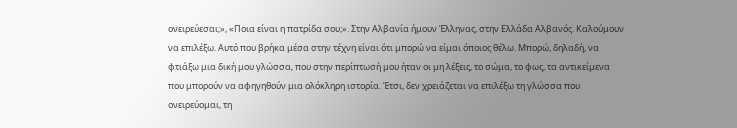ονειρεύεσαι;», «Ποια είναι η πατρίδα σου;». Στην Αλβανία ήμουν Έλληνας, στην Ελλάδα Αλβανός. Καλούμουν να επιλέξω. Αυτό που βρήκα μέσα στην τέχνη είναι ότι μπορώ να είμαι όποιος θέλω. Μπορώ, δηλαδή, να φτιάξω μια δική μου γλώσσα, που στην περίπτωσή μου ήταν οι μη λέξεις, το σώμα, το φως, τα αντικείμενα που μπορούν να αφηγηθούν μια ολόκληρη ιστορία. Έτσι, δεν χρειάζεται να επιλέξω τη γλώσσα που ονειρεύομαι, τη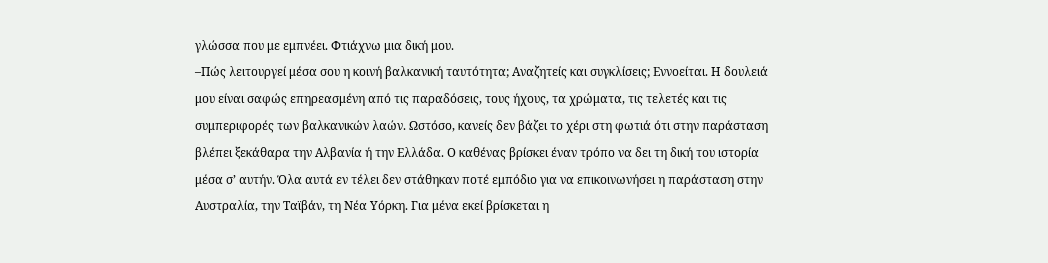γλώσσα που με εμπνέει. Φτιάχνω μια δική μου.
–Πώς λειτουργεί μέσα σου η κοινή βαλκανική ταυτότητα; Αναζητείς και συγκλίσεις; Εννοείται. Η δουλειά μου είναι σαφώς επηρεασμένη από τις παραδόσεις, τους ήχους, τα χρώματα, τις τελετές και τις συμπεριφορές των βαλκανικών λαών. Ωστόσο, κανείς δεν βάζει το χέρι στη φωτιά ότι στην παράσταση βλέπει ξεκάθαρα την Αλβανία ή την Ελλάδα. Ο καθένας βρίσκει έναν τρόπο να δει τη δική του ιστορία μέσα σ’ αυτήν. Όλα αυτά εν τέλει δεν στάθηκαν ποτέ εμπόδιο για να επικοινωνήσει η παράσταση στην Αυστραλία, την Ταϊβάν, τη Νέα Υόρκη. Για μένα εκεί βρίσκεται η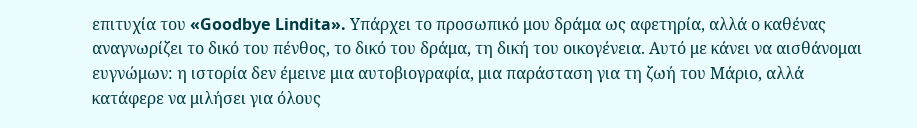επιτυχία του «Goodbye Lindita». Υπάρχει το προσωπικό μου δράμα ως αφετηρία, αλλά ο καθένας αναγνωρίζει το δικό του πένθος, το δικό του δράμα, τη δική του οικογένεια. Αυτό με κάνει να αισθάνομαι ευγνώμων: η ιστορία δεν έμεινε μια αυτοβιογραφία, μια παράσταση για τη ζωή του Μάριο, αλλά κατάφερε να μιλήσει για όλους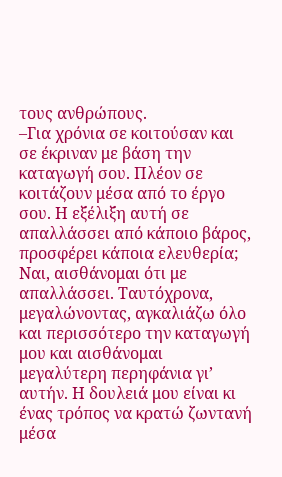τους ανθρώπους.
–Για χρόνια σε κοιτούσαν και σε έκριναν με βάση την καταγωγή σου. Πλέον σε κοιτάζουν μέσα από το έργο σου. Η εξέλιξη αυτή σε απαλλάσσει από κάποιο βάρος, προσφέρει κάποια ελευθερία; Ναι, αισθάνομαι ότι με απαλλάσσει. Ταυτόχρονα, μεγαλώνοντας, αγκαλιάζω όλο και περισσότερο την καταγωγή μου και αισθάνομαι μεγαλύτερη περηφάνια γι’ αυτήν. Η δουλειά μου είναι κι ένας τρόπος να κρατώ ζωντανή μέσα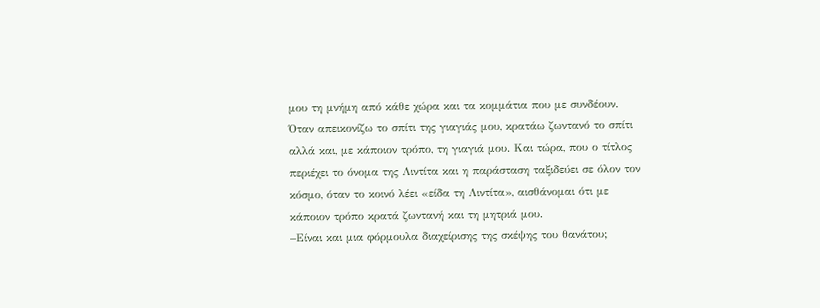μου τη μνήμη από κάθε χώρα και τα κομμάτια που με συνδέουν. Όταν απεικονίζω το σπίτι της γιαγιάς μου, κρατάω ζωντανό το σπίτι αλλά και, με κάποιον τρόπο, τη γιαγιά μου. Και τώρα, που ο τίτλος περιέχει το όνομα της Λιντίτα και η παράσταση ταξιδεύει σε όλον τον κόσμο, όταν το κοινό λέει «είδα τη Λιντίτα», αισθάνομαι ότι με κάποιον τρόπο κρατά ζωντανή και τη μητριά μου.
–Είναι και μια φόρμουλα διαχείρισης της σκέψης του θανάτου;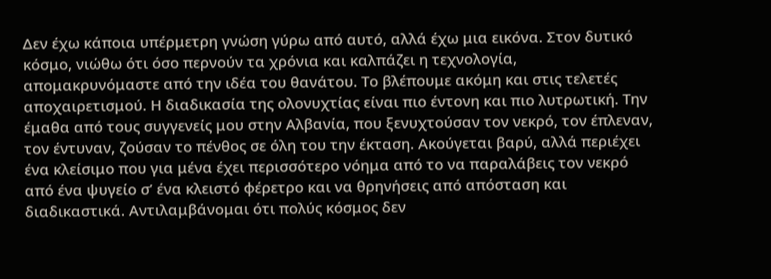Δεν έχω κάποια υπέρμετρη γνώση γύρω από αυτό, αλλά έχω μια εικόνα. Στον δυτικό κόσμο, νιώθω ότι όσο περνούν τα χρόνια και καλπάζει η τεχνολογία, απομακρυνόμαστε από την ιδέα του θανάτου. Το βλέπουμε ακόμη και στις τελετές αποχαιρετισμού. Η διαδικασία της ολονυχτίας είναι πιο έντονη και πιο λυτρωτική. Την έμαθα από τους συγγενείς μου στην Αλβανία, που ξενυχτούσαν τον νεκρό, τον έπλεναν, τον έντυναν, ζούσαν το πένθος σε όλη του την έκταση. Ακούγεται βαρύ, αλλά περιέχει ένα κλείσιμο που για μένα έχει περισσότερο νόημα από το να παραλάβεις τον νεκρό από ένα ψυγείο σ’ ένα κλειστό φέρετρο και να θρηνήσεις από απόσταση και διαδικαστικά. Αντιλαμβάνομαι ότι πολύς κόσμος δεν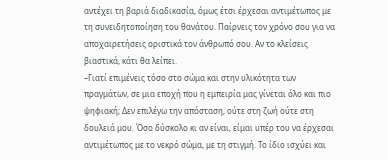αντέχει τη βαριά διαδικασία, όμως έτσι έρχεσαι αντιμέτωπος με τη συνειδητοποίηση του θανάτου. Παίρνεις τον χρόνο σου για να αποχαιρετήσεις οριστικά τον άνθρωπό σου. Αν το κλείσεις βιαστικά, κάτι θα λείπει.
–Γιατί επιμένεις τόσο στο σώμα και στην υλικότητα των πραγμάτων, σε μια εποχή που η εμπειρία μας γίνεται όλο και πιο ψηφιακή; Δεν επιλέγω την απόσταση, ούτε στη ζωή ούτε στη δουλειά μου. Όσο δύσκολο κι αν είναι, είμαι υπέρ του να έρχεσαι αντιμέτωπος με το νεκρό σώμα, με τη στιγμή. Το ίδιο ισχύει και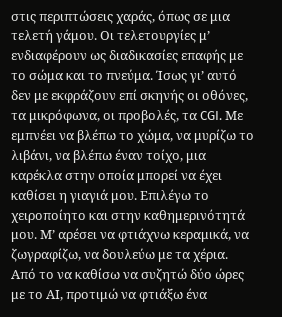στις περιπτώσεις χαράς, όπως σε μια τελετή γάμου. Οι τελετουργίες μ’ ενδιαφέρουν ως διαδικασίες επαφής με το σώμα και το πνεύμα. Ίσως γι’ αυτό δεν με εκφράζουν επί σκηνής οι οθόνες, τα μικρόφωνα, οι προβολές, τα CGI. Με εμπνέει να βλέπω το χώμα, να μυρίζω το λιβάνι, να βλέπω έναν τοίχο, μια καρέκλα στην οποία μπορεί να έχει καθίσει η γιαγιά μου. Επιλέγω το χειροποίητο και στην καθημερινότητά μου. Μ’ αρέσει να φτιάχνω κεραμικά, να ζωγραφίζω, να δουλεύω με τα χέρια. Από το να καθίσω να συζητώ δύο ώρες με το ΑΙ, προτιμώ να φτιάξω ένα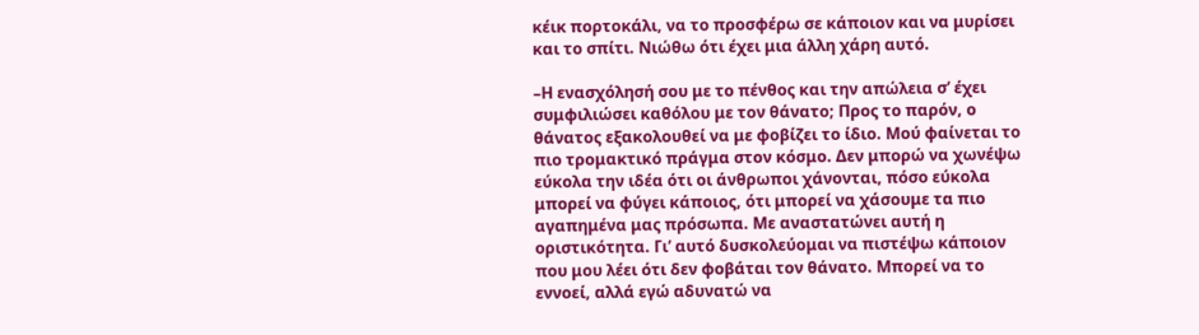κέικ πορτοκάλι, να το προσφέρω σε κάποιον και να μυρίσει και το σπίτι. Νιώθω ότι έχει μια άλλη χάρη αυτό.

–Η ενασχόλησή σου με το πένθος και την απώλεια σ’ έχει συμφιλιώσει καθόλου με τον θάνατο; Προς το παρόν, ο θάνατος εξακολουθεί να με φοβίζει το ίδιο. Μού φαίνεται το πιο τρομακτικό πράγμα στον κόσμο. Δεν μπορώ να χωνέψω εύκολα την ιδέα ότι οι άνθρωποι χάνονται, πόσο εύκολα μπορεί να φύγει κάποιος, ότι μπορεί να χάσουμε τα πιο αγαπημένα μας πρόσωπα. Με αναστατώνει αυτή η οριστικότητα. Γι’ αυτό δυσκολεύομαι να πιστέψω κάποιον που μου λέει ότι δεν φοβάται τον θάνατο. Μπορεί να το εννοεί, αλλά εγώ αδυνατώ να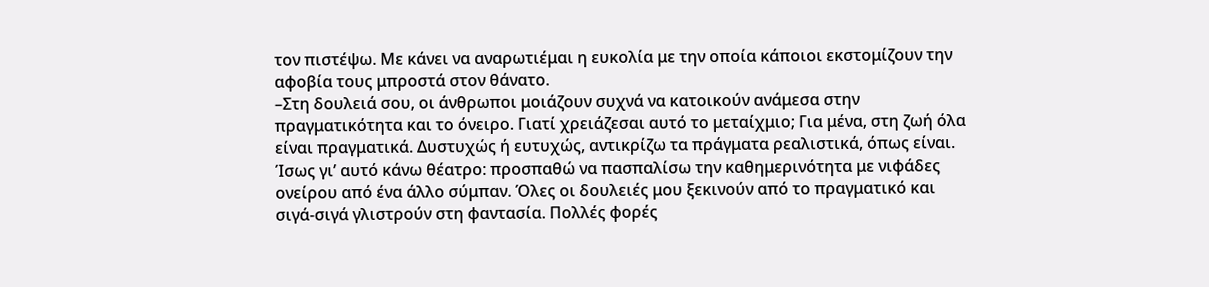τον πιστέψω. Με κάνει να αναρωτιέμαι η ευκολία με την οποία κάποιοι εκστομίζουν την αφοβία τους μπροστά στον θάνατο.
–Στη δουλειά σου, οι άνθρωποι μοιάζουν συχνά να κατοικούν ανάμεσα στην πραγματικότητα και το όνειρο. Γιατί χρειάζεσαι αυτό το μεταίχμιο; Για μένα, στη ζωή όλα είναι πραγματικά. Δυστυχώς ή ευτυχώς, αντικρίζω τα πράγματα ρεαλιστικά, όπως είναι. Ίσως γι’ αυτό κάνω θέατρο: προσπαθώ να πασπαλίσω την καθημερινότητα με νιφάδες ονείρου από ένα άλλο σύμπαν. Όλες οι δουλειές μου ξεκινούν από το πραγματικό και σιγά-σιγά γλιστρούν στη φαντασία. Πολλές φορές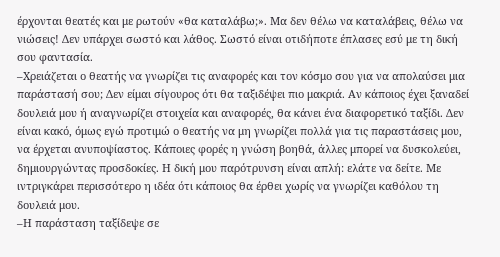έρχονται θεατές και με ρωτούν «θα καταλάβω;». Μα δεν θέλω να καταλάβεις, θέλω να νιώσεις! Δεν υπάρχει σωστό και λάθος. Σωστό είναι οτιδήποτε έπλασες εσύ με τη δική σου φαντασία.
–Χρειάζεται ο θεατής να γνωρίζει τις αναφορές και τον κόσμο σου για να απολαύσει μια παράστασή σου; Δεν είμαι σίγουρος ότι θα ταξιδέψει πιο μακριά. Αν κάποιος έχει ξαναδεί δουλειά μου ή αναγνωρίζει στοιχεία και αναφορές, θα κάνει ένα διαφορετικό ταξίδι. Δεν είναι κακό, όμως εγώ προτιμώ ο θεατής να μη γνωρίζει πολλά για τις παραστάσεις μου, να έρχεται ανυποψίαστος. Κάποιες φορές η γνώση βοηθά, άλλες μπορεί να δυσκολεύει, δημιουργώντας προσδοκίες. Η δική μου παρότρυνση είναι απλή: ελάτε να δείτε. Με ιντριγκάρει περισσότερο η ιδέα ότι κάποιος θα έρθει χωρίς να γνωρίζει καθόλου τη δουλειά μου.
–Η παράσταση ταξίδεψε σε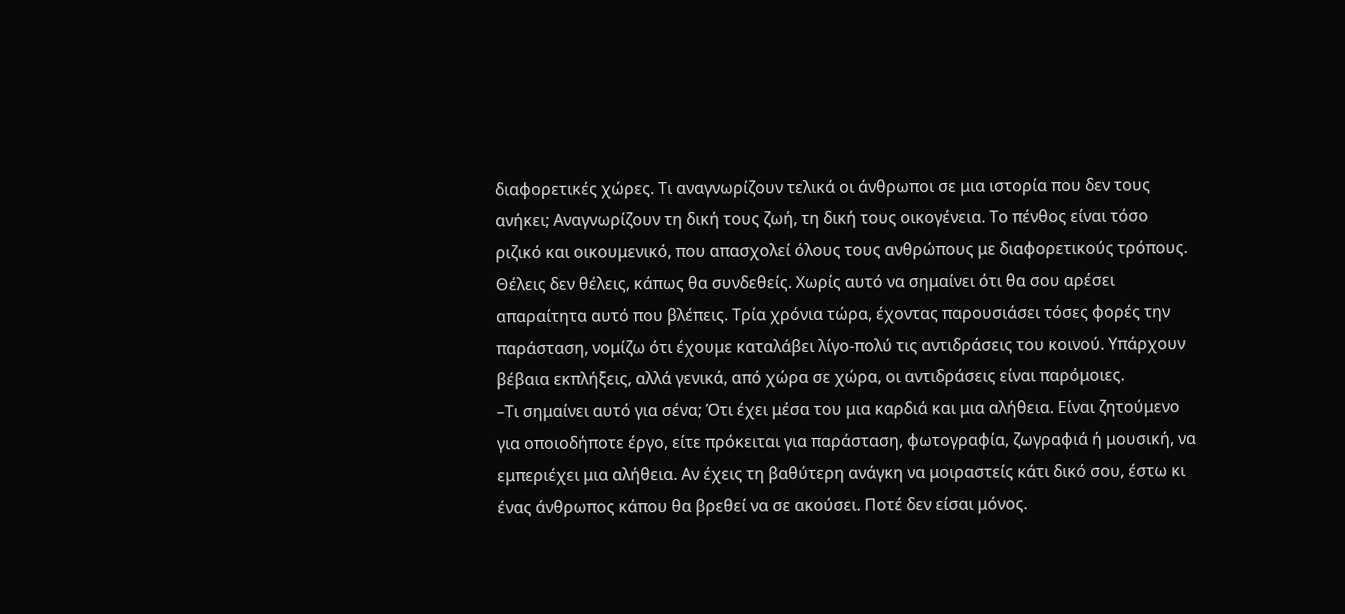διαφορετικές χώρες. Τι αναγνωρίζουν τελικά οι άνθρωποι σε μια ιστορία που δεν τους ανήκει; Αναγνωρίζουν τη δική τους ζωή, τη δική τους οικογένεια. Το πένθος είναι τόσο ριζικό και οικουμενικό, που απασχολεί όλους τους ανθρώπους με διαφορετικούς τρόπους. Θέλεις δεν θέλεις, κάπως θα συνδεθείς. Χωρίς αυτό να σημαίνει ότι θα σου αρέσει απαραίτητα αυτό που βλέπεις. Τρία χρόνια τώρα, έχοντας παρουσιάσει τόσες φορές την παράσταση, νομίζω ότι έχουμε καταλάβει λίγο-πολύ τις αντιδράσεις του κοινού. Υπάρχουν βέβαια εκπλήξεις, αλλά γενικά, από χώρα σε χώρα, οι αντιδράσεις είναι παρόμοιες.
–Τι σημαίνει αυτό για σένα; Ότι έχει μέσα του μια καρδιά και μια αλήθεια. Είναι ζητούμενο για οποιοδήποτε έργο, είτε πρόκειται για παράσταση, φωτογραφία, ζωγραφιά ή μουσική, να εμπεριέχει μια αλήθεια. Αν έχεις τη βαθύτερη ανάγκη να μοιραστείς κάτι δικό σου, έστω κι ένας άνθρωπος κάπου θα βρεθεί να σε ακούσει. Ποτέ δεν είσαι μόνος.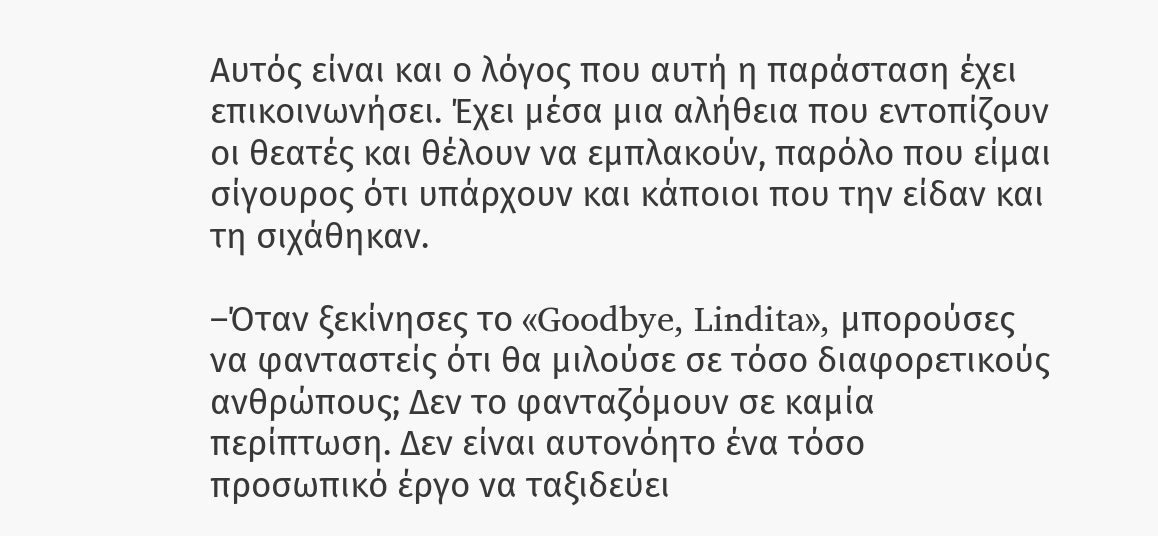Αυτός είναι και ο λόγος που αυτή η παράσταση έχει επικοινωνήσει. Έχει μέσα μια αλήθεια που εντοπίζουν οι θεατές και θέλουν να εμπλακούν, παρόλο που είμαι σίγουρος ότι υπάρχουν και κάποιοι που την είδαν και τη σιχάθηκαν.

–Όταν ξεκίνησες το «Goodbye, Lindita», μπορούσες να φανταστείς ότι θα μιλούσε σε τόσο διαφορετικούς ανθρώπους; Δεν το φανταζόμουν σε καμία περίπτωση. Δεν είναι αυτονόητο ένα τόσο προσωπικό έργο να ταξιδεύει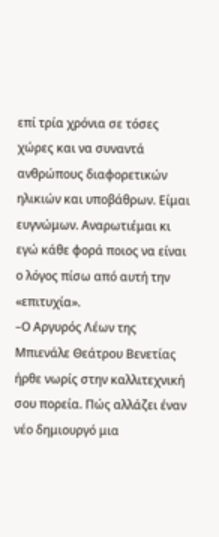επί τρία χρόνια σε τόσες χώρες και να συναντά ανθρώπους διαφορετικών ηλικιών και υποβάθρων. Είμαι ευγνώμων. Αναρωτιέμαι κι εγώ κάθε φορά ποιος να είναι ο λόγος πίσω από αυτή την «επιτυχία».
–Ο Αργυρός Λέων της Μπιενάλε Θεάτρου Βενετίας ήρθε νωρίς στην καλλιτεχνική σου πορεία. Πώς αλλάζει έναν νέο δημιουργό μια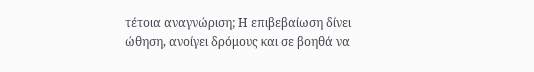τέτοια αναγνώριση; Η επιβεβαίωση δίνει ώθηση, ανοίγει δρόμους και σε βοηθά να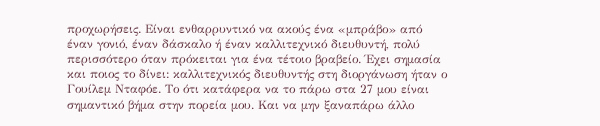προχωρήσεις. Είναι ενθαρρυντικό να ακούς ένα «μπράβο» από έναν γονιό, έναν δάσκαλο ή έναν καλλιτεχνικό διευθυντή, πολύ περισσότερο όταν πρόκειται για ένα τέτοιο βραβείο. Έχει σημασία και ποιος το δίνει: καλλιτεχνικός διευθυντής στη διοργάνωση ήταν ο Γουίλεμ Νταφόε. Το ότι κατάφερα να το πάρω στα 27 μου είναι σημαντικό βήμα στην πορεία μου. Και να μην ξαναπάρω άλλο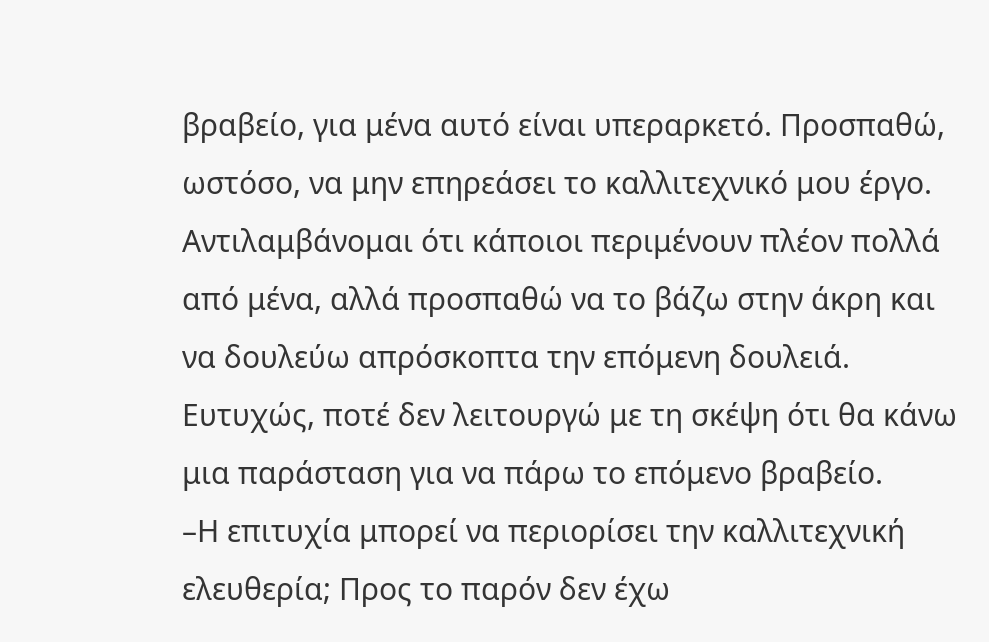βραβείο, για μένα αυτό είναι υπεραρκετό. Προσπαθώ, ωστόσο, να μην επηρεάσει το καλλιτεχνικό μου έργο. Αντιλαμβάνομαι ότι κάποιοι περιμένουν πλέον πολλά από μένα, αλλά προσπαθώ να το βάζω στην άκρη και να δουλεύω απρόσκοπτα την επόμενη δουλειά. Ευτυχώς, ποτέ δεν λειτουργώ με τη σκέψη ότι θα κάνω μια παράσταση για να πάρω το επόμενο βραβείο.
–Η επιτυχία μπορεί να περιορίσει την καλλιτεχνική ελευθερία; Προς το παρόν δεν έχω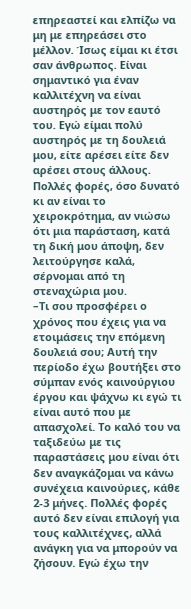επηρεαστεί και ελπίζω να μη με επηρεάσει στο μέλλον. Ίσως είμαι κι έτσι σαν άνθρωπος. Είναι σημαντικό για έναν καλλιτέχνη να είναι αυστηρός με τον εαυτό του. Εγώ είμαι πολύ αυστηρός με τη δουλειά μου, είτε αρέσει είτε δεν αρέσει στους άλλους. Πολλές φορές, όσο δυνατό κι αν είναι το χειροκρότημα, αν νιώσω ότι μια παράσταση, κατά τη δική μου άποψη, δεν λειτούργησε καλά, σέρνομαι από τη στεναχώρια μου.
–Τι σου προσφέρει ο χρόνος που έχεις για να ετοιμάσεις την επόμενη δουλειά σου; Αυτή την περίοδο έχω βουτήξει στο σύμπαν ενός καινούργιου έργου και ψάχνω κι εγώ τι είναι αυτό που με απασχολεί. Το καλό του να ταξιδεύω με τις παραστάσεις μου είναι ότι δεν αναγκάζομαι να κάνω συνέχεια καινούριες, κάθε 2-3 μήνες. Πολλές φορές αυτό δεν είναι επιλογή για τους καλλιτέχνες, αλλά ανάγκη για να μπορούν να ζήσουν. Εγώ έχω την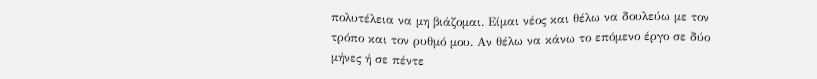πολυτέλεια να μη βιάζομαι. Είμαι νέος και θέλω να δουλεύω με τον τρόπο και τον ρυθμό μου. Αν θέλω να κάνω το επόμενο έργο σε δύο μήνες ή σε πέντε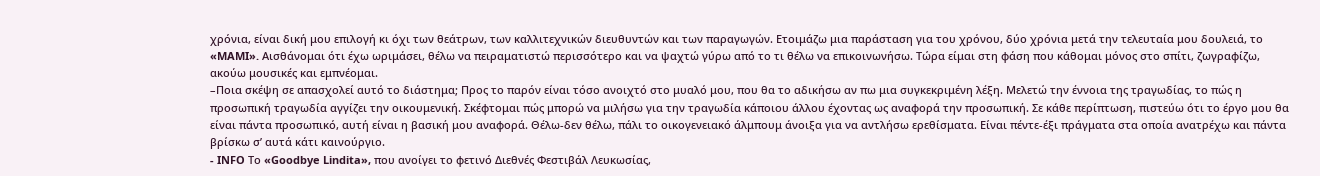χρόνια, είναι δική μου επιλογή κι όχι των θεάτρων, των καλλιτεχνικών διευθυντών και των παραγωγών. Ετοιμάζω μια παράσταση για του χρόνου, δύο χρόνια μετά την τελευταία μου δουλειά, το «MAMI». Αισθάνομαι ότι έχω ωριμάσει, θέλω να πειραματιστώ περισσότερο και να ψαχτώ γύρω από το τι θέλω να επικοινωνήσω. Τώρα είμαι στη φάση που κάθομαι μόνος στο σπίτι, ζωγραφίζω, ακούω μουσικές και εμπνέομαι.
–Ποια σκέψη σε απασχολεί αυτό το διάστημα; Προς το παρόν είναι τόσο ανοιχτό στο μυαλό μου, που θα το αδικήσω αν πω μια συγκεκριμένη λέξη. Μελετώ την έννοια της τραγωδίας, το πώς η προσωπική τραγωδία αγγίζει την οικουμενική. Σκέφτομαι πώς μπορώ να μιλήσω για την τραγωδία κάποιου άλλου έχοντας ως αναφορά την προσωπική. Σε κάθε περίπτωση, πιστεύω ότι το έργο μου θα είναι πάντα προσωπικό, αυτή είναι η βασική μου αναφορά. Θέλω-δεν θέλω, πάλι το οικογενειακό άλμπουμ άνοιξα για να αντλήσω ερεθίσματα. Είναι πέντε-έξι πράγματα στα οποία ανατρέχω και πάντα βρίσκω σ’ αυτά κάτι καινούργιο.
- INFO Το «Goodbye Lindita», που ανοίγει το φετινό Διεθνές Φεστιβάλ Λευκωσίας,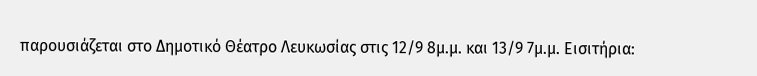παρουσιάζεται στο Δημοτικό Θέατρο Λευκωσίας στις 12/9 8μ.μ. και 13/9 7μ.μ. Εισιτήρια: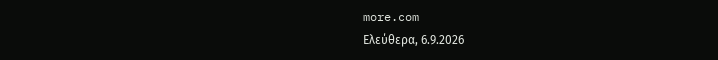more.com
Ελεύθερα, 6.9.2026